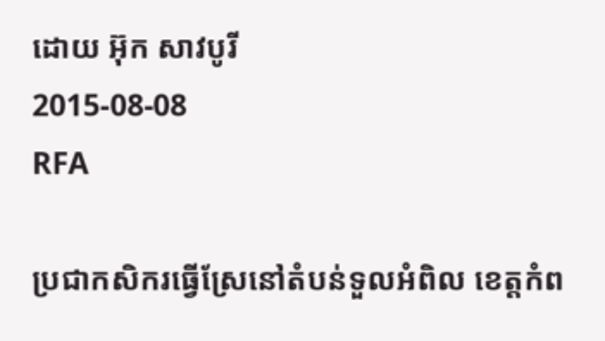ដោយ អ៊ុក សាវបូរី
2015-08-08
RFA

ប្រជាកសិករធ្វើស្រែនៅតំបន់ទួលអំពិល ខេត្តកំព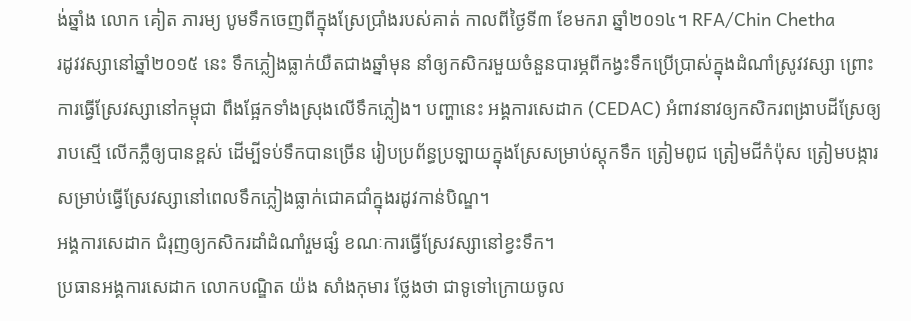ង់ឆ្នាំង លោក គៀត ភារម្យ បូមទឹកចេញពីក្នុងស្រែប្រាំងរបស់គាត់ កាលពីថ្ងៃទី៣ ខែមករា ឆ្នាំ២០១៤។ RFA/Chin Chetha
រដូវវស្សានៅឆ្នាំ២០១៥ នេះ ទឹកភ្លៀងធ្លាក់យឺតជាងឆ្នាំមុន នាំឲ្យកសិករមួយចំនួនបារម្ភពីកង្វះទឹកប្រើប្រាស់ក្នុងដំណាំស្រូវវស្សា ព្រោះការធ្វើស្រែវស្សានៅកម្ពុជា ពឹងផ្អែកទាំងស្រុងលើទឹកភ្លៀង។ បញ្ហានេះ អង្គការសេដាក (CEDAC) អំពាវនាវឲ្យកសិករពង្រាបដីស្រែឲ្យរាបស្មើ លើកភ្លឺឲ្យបានខ្ពស់ ដើម្បីទប់ទឹកបានច្រើន រៀបប្រព័ន្ធប្រឡាយក្នុងស្រែសម្រាប់ស្តុកទឹក ត្រៀមពូជ ត្រៀមជីកំប៉ុស ត្រៀមបង្ការសម្រាប់ធ្វើស្រែវស្សានៅពេលទឹកភ្លៀងធ្លាក់ជោគជាំក្នុងរដូវកាន់បិណ្ឌ។
អង្គការសេដាក ជំរុញឲ្យកសិករដាំដំណាំរួមផ្សំ ខណៈការធ្វើស្រែវស្សានៅខ្វះទឹក។
ប្រធានអង្គការសេដាក លោកបណ្ឌិត យ៉ង សាំងកុមារ ថ្លែងថា ជាទូទៅក្រោយចូល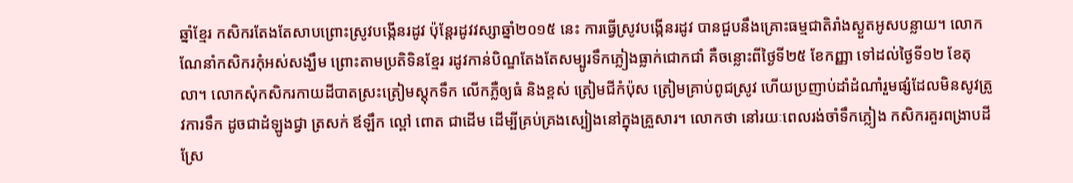ឆ្នាំខ្មែរ កសិករតែងតែសាបព្រោះស្រូវបង្កើនរដូវ ប៉ុន្តែរដូវវស្សាឆ្នាំ២០១៥ នេះ ការធ្វើស្រូវបង្កើនរដូវ បានជួបនឹងគ្រោះធម្មជាតិរាំងស្ងួតអូសបន្លាយ។ លោកណែនាំកសិករកុំអស់សង្ឃឹម ព្រោះតាមប្រតិទិនខ្មែរ រដូវកាន់បិណ្ឌតែងតែសម្បូរទឹកភ្លៀងធ្លាក់ជោកជាំ គឺចន្លោះពីថ្ងៃទី២៥ ខែកញ្ញា ទៅដល់ថ្ងៃទី១២ ខែតុលា។ លោកសុំកសិករកាយដីបាតស្រះត្រៀមស្តុកទឹក លើកភ្លឺឲ្យធំ និងខ្ពស់ ត្រៀមជីកំប៉ុស ត្រៀមគ្រាប់ពូជស្រូវ ហើយប្រញាប់ដាំដំណាំរួមផ្សំដែលមិនសូវត្រូវការទឹក ដូចជាដំឡូងជ្វា ត្រសក់ ឪឡឹក ល្ពៅ ពោត ជាដើម ដើម្បីគ្រប់គ្រងស្បៀងនៅក្នុងគ្រួសារ។ លោកថា នៅរយៈពេលរង់ចាំទឹកភ្លៀង កសិករគួរពង្រាបដីស្រែ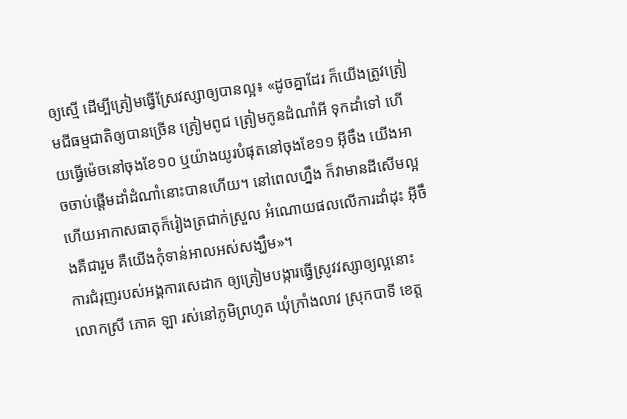ឲ្យស្មើ ដើម្បីត្រៀមធ្វើស្រែវស្សាឲ្យបានល្អ៖ «ដូចគ្នាដែរ ក៏យើងត្រូវត្រៀមជីធម្មជាតិឲ្យបានច្រើន ត្រៀមពូជ ត្រៀមកូនដំណាំអី ទុកដាំទៅ ហើយធ្វើម៉េចនៅចុងខែ១០ ឬយ៉ាងយូរបំផុតនៅចុងខែ១១ អ៊ីចឹង យើងអាចចាប់ផ្ដើមដាំដំណាំនោះបានហើយ។ នៅពេលហ្នឹង ក៏វាមានដីសើមល្អ ហើយអាកាសធាតុក៏រៀងត្រជាក់ស្រួល អំណោយផលលើការដាំដុះ អ៊ីចឹងគឺជារួម គឺយើងកុំទាន់អាលអស់សង្ឃឹម»។
ការជំរុញរបស់អង្គការសេដាក ឲ្យត្រៀមបង្ការធ្វើស្រូវវស្សាឲ្យល្អនោះ លោកស្រី ភោគ ឡា រស់នៅភូមិព្រហូត ឃុំក្រាំងលាវ ស្រុកបាទី ខេត្ត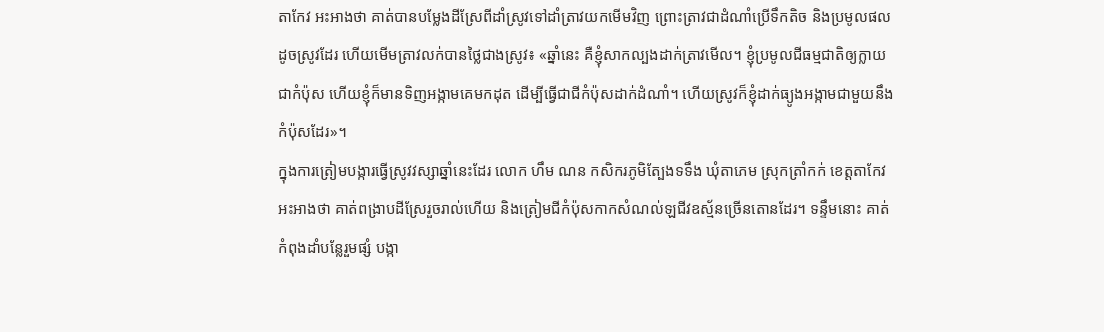តាកែវ អះអាងថា គាត់បានបម្លែងដីស្រែពីដាំស្រូវទៅដាំត្រាវយកមើមវិញ ព្រោះត្រាវជាដំណាំប្រើទឹកតិច និងប្រមូលផលដូចស្រូវដែរ ហើយមើមត្រាវលក់បានថ្លៃជាងស្រូវ៖ «ឆ្នាំនេះ គឺខ្ញុំសាកល្បងដាក់ត្រាវមើល។ ខ្ញុំប្រមូលជីធម្មជាតិឲ្យក្លាយជាកំប៉ុស ហើយខ្ញុំក៏មានទិញអង្កាមគេមកដុត ដើម្បីធ្វើជាជីកំប៉ុសដាក់ដំណាំ។ ហើយស្រូវក៏ខ្ញុំដាក់ធ្យូងអង្កាមជាមួយនឹងកំប៉ុសដែរ»។
ក្នុងការត្រៀមបង្ការធ្វើស្រូវវស្សាឆ្នាំនេះដែរ លោក ហឹម ណន កសិករភូមិត្បែងទទឹង ឃុំតាភេម ស្រុកត្រាំកក់ ខេត្តតាកែវ អះអាងថា គាត់ពង្រាបដីស្រែរួចរាល់ហើយ និងត្រៀមជីកំប៉ុសកាកសំណល់ឡជីវឧស្ម័នច្រើនតោនដែរ។ ទន្ទឹមនោះ គាត់កំពុងដាំបន្លែរួមផ្សំ បង្កា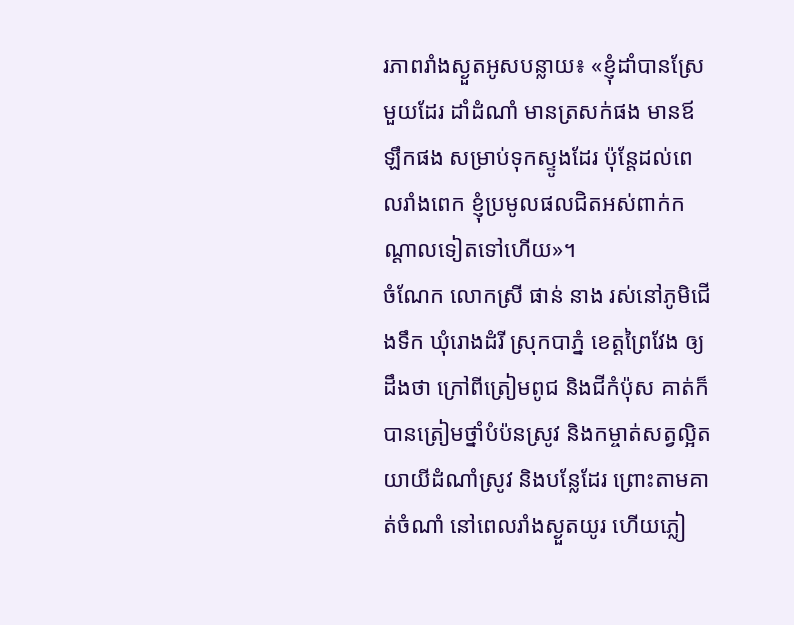រភាពរាំងស្ងួតអូសបន្លាយ៖ «ខ្ញុំដាំបានស្រែមួយដែរ ដាំដំណាំ មានត្រសក់ផង មានឪឡឹកផង សម្រាប់ទុកស្ទូងដែរ ប៉ុន្តែដល់ពេលរាំងពេក ខ្ញុំប្រមូលផលជិតអស់ពាក់កណ្ដាលទៀតទៅហើយ»។
ចំណែក លោកស្រី ផាន់ នាង រស់នៅភូមិជើងទឹក ឃុំរោងដំរី ស្រុកបាភ្នំ ខេត្តព្រៃវែង ឲ្យដឹងថា ក្រៅពីត្រៀមពូជ និងជីកំប៉ុស គាត់ក៏បានត្រៀមថ្នាំបំប៉នស្រូវ និងកម្ចាត់សត្វល្អិតយាយីដំណាំស្រូវ និងបន្លែដែរ ព្រោះតាមគាត់ចំណាំ នៅពេលរាំងស្ងួតយូរ ហើយភ្លៀ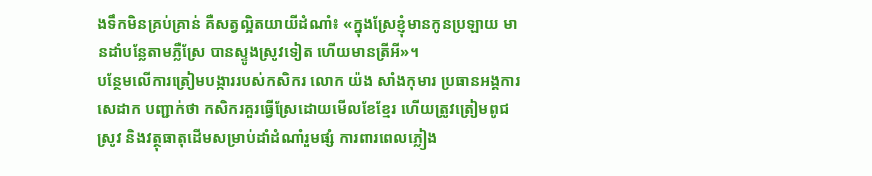ងទឹកមិនគ្រប់គ្រាន់ គឺសត្វល្អិតយាយីដំណាំ៖ «ក្នុងស្រែខ្ញុំមានកូនប្រឡាយ មានដាំបន្លែតាមភ្លឺស្រែ បានស្ទូងស្រូវទៀត ហើយមានត្រីអី»។
បន្ថែមលើការត្រៀមបង្ការរបស់កសិករ លោក យ៉ង សាំងកុមារ ប្រធានអង្គការសេដាក បញ្ជាក់ថា កសិករគួរធ្វើស្រែដោយមើលខែខ្មែរ ហើយត្រូវត្រៀមពូជស្រូវ និងវត្ថុធាតុដើមសម្រាប់ដាំដំណាំរួមផ្សំ ការពារពេលភ្លៀង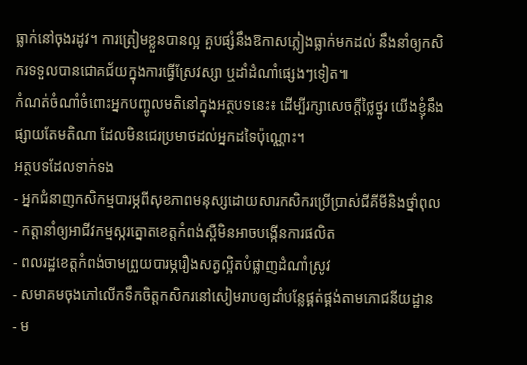ធ្លាក់នៅចុងរដូវ។ ការត្រៀមខ្លួនបានល្អ គួបផ្សំនឹងឱកាសភ្លៀងធ្លាក់មកដល់ នឹងនាំឲ្យកសិករទទួលបានជោគជ័យក្នុងការធ្វើស្រែវស្សា ឬដាំដំណាំផ្សេងៗទៀត៕
កំណត់ចំណាំចំពោះអ្នកបញ្ចូលមតិនៅក្នុងអត្ថបទនេះ៖ ដើម្បីរក្សាសេចក្ដីថ្លៃថ្នូរ យើងខ្ញុំនឹងផ្សាយតែមតិណា ដែលមិនជេរប្រមាថដល់អ្នកដទៃប៉ុណ្ណោះ។
អត្ថបទដែលទាក់ទង
- អ្នកជំនាញកសិកម្មបារម្ភពីសុខភាពមនុស្សដោយសារកសិករប្រើប្រាស់ជីគីមីនិងថ្នាំពុល
- កត្តានាំឲ្យអាជីវកម្មស្ករត្នោតខេត្តកំពង់ស្ពឺមិនអាចបង្កើនការផលិត
- ពលរដ្ឋខេត្តកំពង់ចាមព្រួយបារម្ភរឿងសត្វល្អិតបំផ្លាញដំណាំស្រូវ
- សមាគមចុងភៅលើកទឹកចិត្តកសិករនៅសៀមរាបឲ្យដាំបន្លែផ្គត់ផ្គង់តាមភោជនីយដ្ឋាន
- ម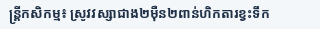ន្ត្រីកសិកម្ម៖ ស្រូវវស្សាជាង២ម៉ឺន២ពាន់ហិកតារខ្វះទឹក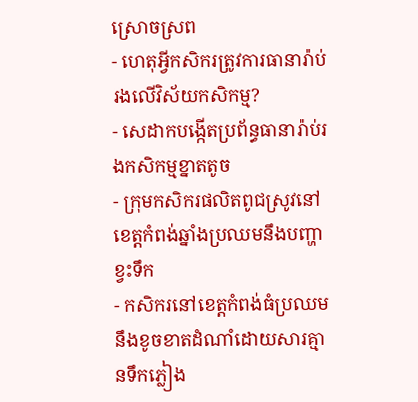ស្រោចស្រព
- ហេតុអ្វីកសិករត្រូវការធានារ៉ាប់រងលើវិស័យកសិកម្ម?
- សេដាកបង្កើតប្រព័ន្ធធានារ៉ាប់រងកសិកម្មខ្នាតតូច
- ក្រុមកសិករផលិតពូជស្រូវនៅខេត្តកំពង់ឆ្នាំងប្រឈមនឹងបញ្ហាខ្វះទឹក
- កសិករនៅខេត្តកំពង់ធំប្រឈមនឹងខូចខាតដំណាំដោយសារគ្មានទឹកភ្លៀង